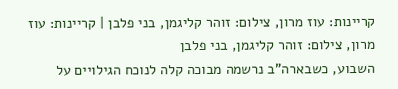קריינות: עוז מרון, צילום: זוהר קליגמן, בני פלבן | קריינות: עוז מרון, צילום: זוהר קליגמן, בני פלבן
השבוע, כשבארה"ב נרשמה מבוכה קלה לנוכח הגילויים על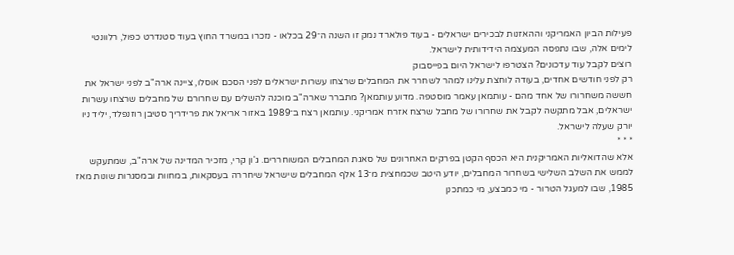פעילות הביון האמריקני וההאזנות לבכירים ישראלים - בעוד פולארד נמק זו השנה ה־29 בכלאו - נזכרו במשרד החוץ בעוד סטנדרט כפול, רלוונטי לימים אלה, שבו נתפסה המעצמה הידידותית לישראל.
רוצים לקבל עוד עדכונים? הצטרפו לישראל היום בפייסבוק
רק לפני חודשים אחדים, בעודה לוחצת עלינו למהר לשחרר את המחבלים שרצחו עשרות ישראלים לפני הסכם אוסלו, ציינה ארה"ב לפני ישראל את חששה משחרורו של אחד מהם - עותמאן עאמר מוסטפה. מדוע עותמאן? מתברר שארה"ב מוכנה להשלים עם שחרורם של מחבלים שרצחו עשרות ישראלים, אבל מתקשה לקבל את שחרורו של מחבל שרצח אזרח אמריקני. עותמאן רצח ב־1989 באזור אריאל את פרידריך סטיבן רוזנפלד, יליד ניו יורק שעלה לישראל.
* * *
אלא שהדואליות האמריקנית היא הכסף הקטן בפרקים האחרונים של סאגת המחבלים המשוחררים. ג'ון קרי, מזכיר המדינה של ארה"ב, שמתעקש לממש את השלב השלישי בשחרור המחבלים, יודע היטב שכמחצית מ־13 אלף המחבלים שישראל שיחררה בעסקאות, במחוות ובמסגרות שונות מאז 1985, שבו למעגל הטרור - מי כמבצע, מי כמתכנן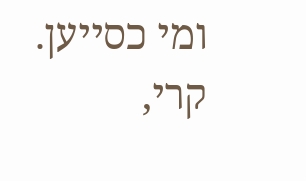ומי כסייען.
קרי,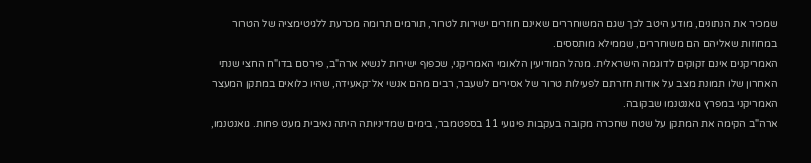שמכיר את הנתונים, מודע היטב לכך שגם המשוחררים שאינם חוזרים ישירות לטרור, תורמים תרומה מכרעת ללגיטימציה של הטרור במחוזות שאליהם הם משוחררים, שממילא מותססים.
האמריקנים אינם זקוקים לדוגמה הישראלית. מנהל המודיעין הלאומי האמריקני, שכפוף ישירות לנשיא ארה"ב, פירסם בדו"ח החצי שנתי האחרון שלו תמונת מצב על אודות חזרתם לפעילות טרור של אסירים לשעבר, רבים מהם אנשי אל־קאעידה, שהיו כלואים במתקן המעצר האמריקני במפרץ גואנטנמו שבקובה.
ארה"ב הקימה את המתקן על שטח שחכרה מקובה בעקבות פיגועי 11 בספטמבר, בימים שמדיניותה היתה נאיבית מעט פחות. גואנטנמו,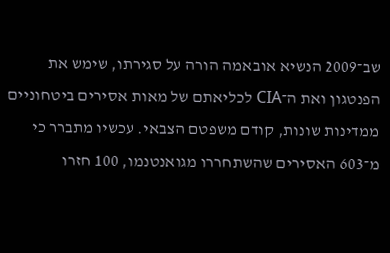שב־2009 הנשיא אובאמה הורה על סגירתו, שימש את הפנטגון ואת ה־CIA לכליאתם של מאות אסירים ביטחוניים ממדינות שונות, קודם משפטם הצבאי. עכשיו מתברר כי מ־603 האסירים שהשתחררו מגואנטנמו, 100 חזרו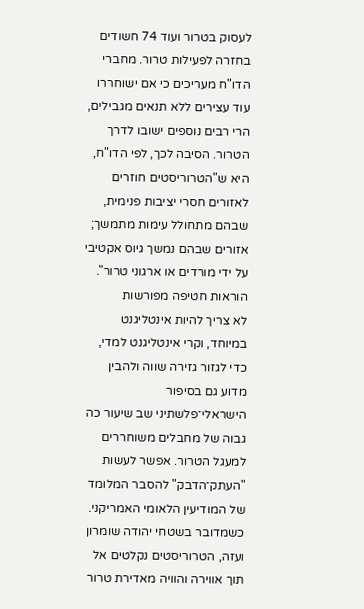לעסוק בטרור ועוד 74 חשודים בחזרה לפעילות טרור. מחברי הדו"ח מעריכים כי אם ישוחררו עוד עצירים ללא תנאים מגבילים, הרי רבים נוספים ישובו לדרך הטרור. הסיבה לכך, לפי הדו"ח, היא ש"הטרוריסטים חוזרים לאזורים חסרי יציבות פנימית, שבהם מתחולל עימות מתמשך; אזורים שבהם נמשך גיוס אקטיבי על ידי מורדים או ארגוני טרור".
הוראות חטיפה מפורשות
לא צריך להיות אינטליגנט במיוחד, וקרי אינטליגנט למדי, כדי לגזור גזירה שווה ולהבין מדוע גם בסיפור הישראלי־פלשתיני שב שיעור כה גבוה של מחבלים משוחררים למעגל הטרור. אפשר לעשות "העתק־הדבק" להסבר המלומד של המודיעין הלאומי האמריקני.
כשמדובר בשטחי יהודה שומרון ועזה, הטרוריסטים נקלטים אל תוך אווירה והוויה מאדירת טרור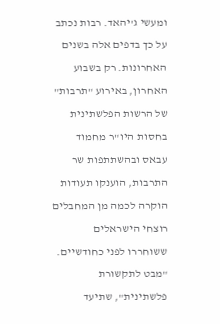ומעשי ג'יהאד. רבות נכתב על כך בדפים אלה בשנים האחרונות. רק בשבוע האחרון, באירוע "תרבות" של הרשות הפלשתינית בחסות היו"ר מחמוד עבאס ובהשתתפות שר התרבות, הוענקו תעודות הוקרה לכמה מן המחבלים רוצחי הישראלים ששוחררו לפני כחודשיים.
"מבט לתקשורת פלשתינית", שתיעד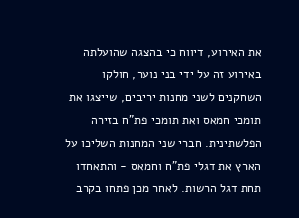את האירוע, דיווח כי בהצגה שהועלתה באירוע זה על ידי בני נוער, חולקו השחקנים לשני מחנות יריבים, שייצגו את תומכי חמאס ואת תומכי פת"ח בזירה הפלשתינית. חברי שני המחנות השליכו על הארץ את דגלי פת"ח וחמאס - והתאחדו תחת דגל הרשות. לאחר מכן פתחו בקרב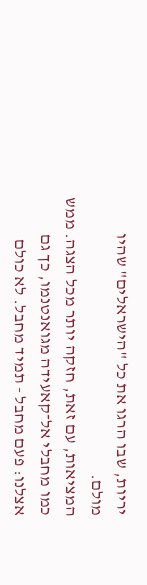יריות, שבו הרגו את כל "הישראלים" שהיו מולם.
המציאות, עם זאת, חזקה יותר מכל הצגה. ממש כמו מחבלי אל־קאעידה מגואנטנמו, כך גם אצלנו: פעם מחבל - תמיד מחבל. לא כולם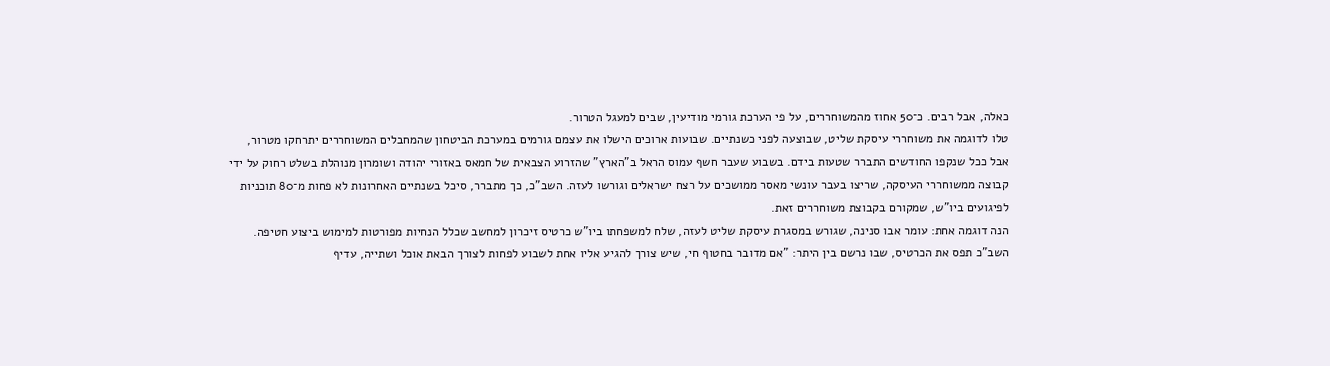כאלה, אבל רבים. כ־50 אחוז מהמשוחררים, על פי הערכת גורמי מודיעין, שבים למעגל הטרור.
טלו לדוגמה את משוחררי עיסקת שליט, שבוצעה לפני כשנתיים. שבועות ארוכים הישלו את עצמם גורמים במערכת הביטחון שהמחבלים המשוחררים יתרחקו מטרור, אבל ככל שנקפו החודשים התברר שטעות בידם. בשבוע שעבר חשף עמוס הראל ב"הארץ" שהזרוע הצבאית של חמאס באזורי יהודה ושומרון מנוהלת בשלט רחוק על ידי קבוצה ממשוחררי העיסקה, שריצו בעבר עונשי מאסר ממושכים על רצח ישראלים וגורשו לעזה. השב"כ, כך מתברר, סיכל בשנתיים האחרונות לא פחות מ־80 תוכניות לפיגועים ביו"ש, שמקורם בקבוצת משוחררים זאת.
הנה דוגמה אחת: עומר אבו סנינה, שגורש במסגרת עיסקת שליט לעזה, שלח למשפחתו ביו"ש כרטיס זיכרון למחשב שכלל הנחיות מפורטות למימוש ביצוע חטיפה. השב"כ תפס את הכרטיס, שבו נרשם בין היתר: "אם מדובר בחטוף חי, שיש צורך להגיע אליו אחת לשבוע לפחות לצורך הבאת אוכל ושתייה, עדיף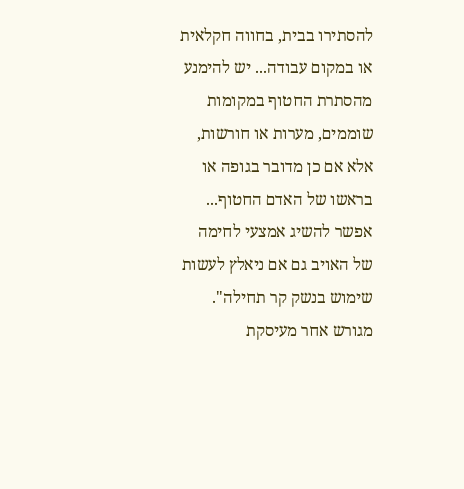להסתירו בבית, בחווה חקלאית או במקום עבודה... יש להימנע מהסתרת החטוף במקומות שוממים, מערות או חורשות, אלא אם כן מדובר בגופה או בראשו של האדם החטוף... אפשר להשיג אמצעי לחימה של האויב גם אם ניאלץ לעשות שימוש בנשק קר תחילה".
מגורש אחר מעיסקת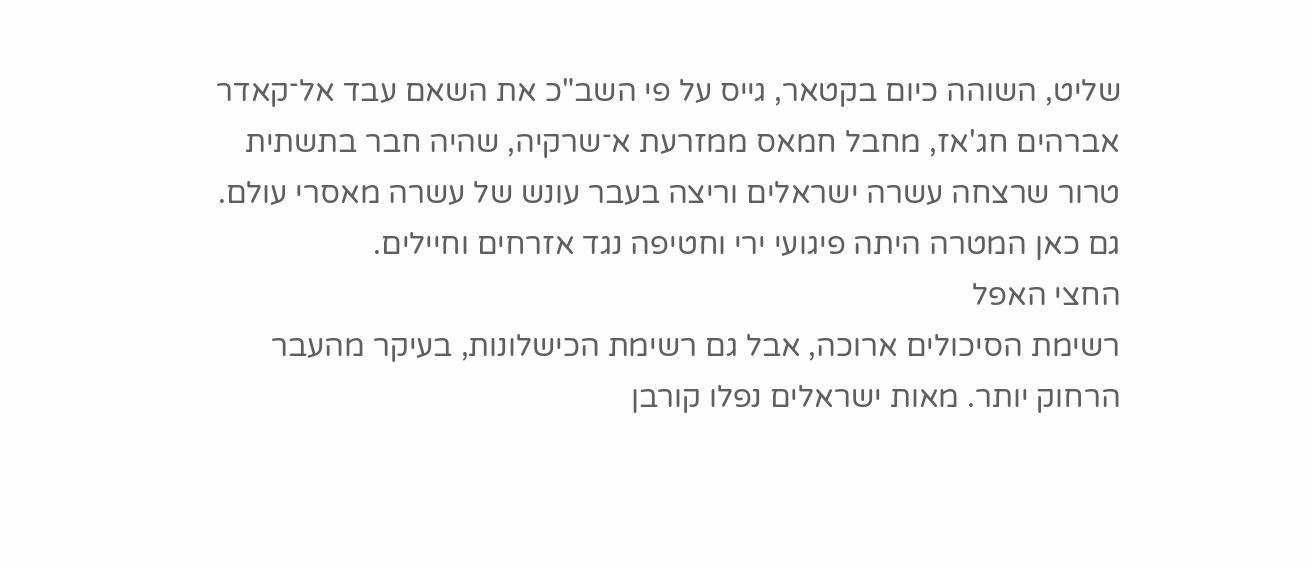שליט, השוהה כיום בקטאר, גייס על פי השב"כ את השאם עבד אל־קאדר אברהים חג'אז, מחבל חמאס ממזרעת א־שרקיה, שהיה חבר בתשתית טרור שרצחה עשרה ישראלים וריצה בעבר עונש של עשרה מאסרי עולם. גם כאן המטרה היתה פיגועי ירי וחטיפה נגד אזרחים וחיילים.
החצי האפל
רשימת הסיכולים ארוכה, אבל גם רשימת הכישלונות, בעיקר מהעבר הרחוק יותר. מאות ישראלים נפלו קורבן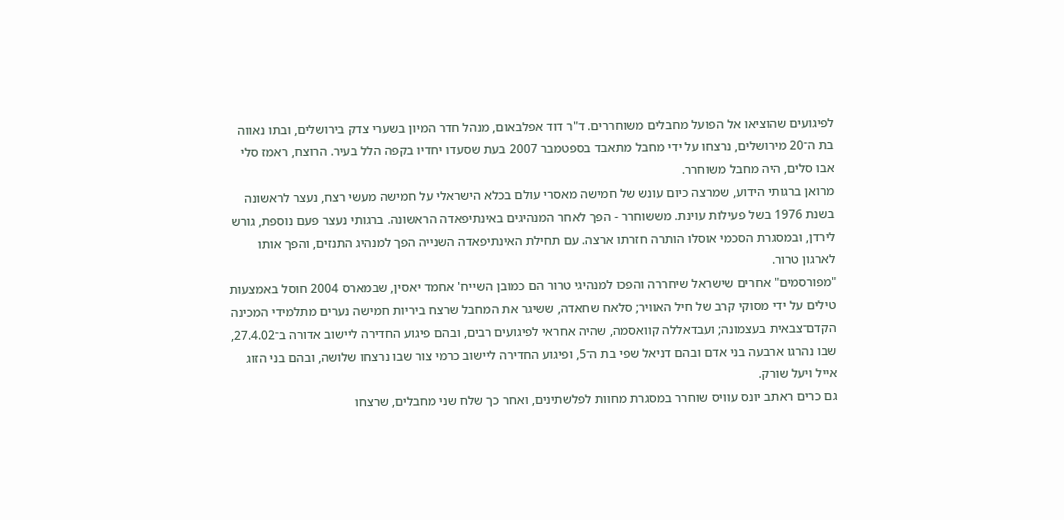לפיגועים שהוציאו אל הפועל מחבלים משוחררים. ד"ר דוד אפלבאום, מנהל חדר המיון בשערי צדק בירושלים, ובתו נאווה בת ה־20 מירושלים, נרצחו על ידי מחבל מתאבד בספטמבר 2007 בעת שסעדו יחדיו בקפה הלל בעיר. הרוצח, ראמז סלי אבו סלים, היה מחבל משוחרר.
מרואן ברגותי הידוע, שמרצה כיום עונש של חמישה מאסרי עולם בכלא הישראלי על חמישה מעשי רצח, נעצר לראשונה בשנת 1976 בשל פעילות עוינת. מששוחרר - הפך לאחר המנהיגים באינתיפאדה הראשונה. ברגותי נעצר פעם נוספת, גורש לירדן, ובמסגרת הסכמי אוסלו הותרה חזרתו ארצה. עם תחילת האינתיפאדה השנייה הפך למנהיג התנזים, והפך אותו לארגון טרור.
"מפורסמים" אחרים שישראל שיחררה והפכו למנהיגי טרור הם כמובן השייח' אחמד יאסין, שבמארס 2004 חוסל באמצעות טילים על ידי מסוקי קרב של חיל האוויר; סלאח שחאדה, ששיגר את המחבל שרצח ביריות חמישה נערים מתלמידי המכינה הקדם־צבאית בעצמונה; ועבדאללה קוואסמה, שהיה אחראי לפיגועים רבים, ובהם פיגוע החדירה ליישוב אדורה ב־27.4.02, שבו נהרגו ארבעה בני אדם ובהם דניאל שפי בת ה־5, ופיגוע החדירה ליישוב כרמי צור שבו נרצחו שלושה, ובהם בני הזוג אייל ויעל שורק.
גם כרים ראתב יונס עוויס שוחרר במסגרת מחוות לפלשתינים, ואחר כך שלח שני מחבלים, שרצחו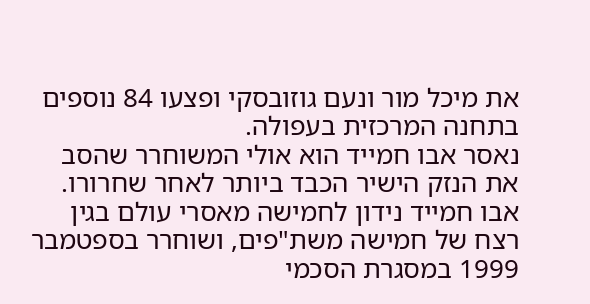את מיכל מור ונעם גוזובסקי ופצעו 84 נוספים בתחנה המרכזית בעפולה.
נאסר אבו חמייד הוא אולי המשוחרר שהסב את הנזק הישיר הכבד ביותר לאחר שחרורו. אבו חמייד נידון לחמישה מאסרי עולם בגין רצח של חמישה משת"פים, ושוחרר בספטמבר 1999 במסגרת הסכמי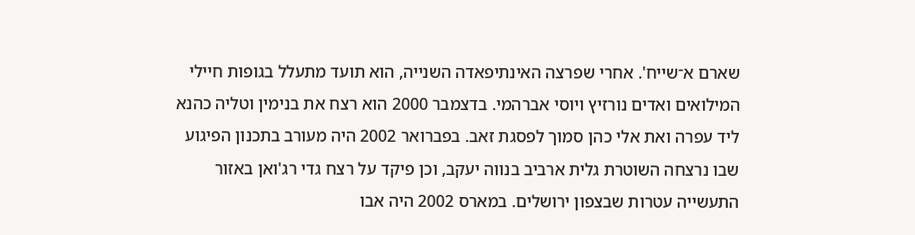שארם א־שייח'. אחרי שפרצה האינתיפאדה השנייה, הוא תועד מתעלל בגופות חיילי המילואים ואדים נורזיץ ויוסי אברהמי. בדצמבר 2000 הוא רצח את בנימין וטליה כהנא ליד עפרה ואת אלי כהן סמוך לפסגת זאב. בפברואר 2002 היה מעורב בתכנון הפיגוע שבו נרצחה השוטרת גלית ארביב בנווה יעקב, וכן פיקד על רצח גדי רג'ואן באזור התעשייה עטרות שבצפון ירושלים. במארס 2002 היה אבו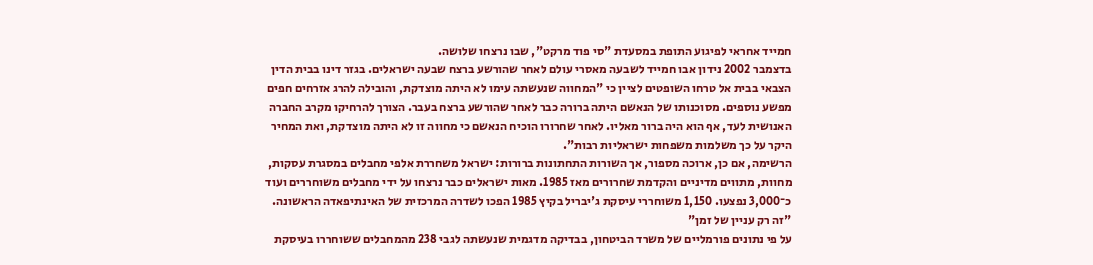חמייד אחראי לפיגוע התופת במסעדת "סי פוד מרקט", שבו נרצחו שלושה.
בדצמבר 2002 נידון אבו חמייד לשבעה מאסרי עולם לאחר שהורשע ברצח שבעה ישראלים. בגזר דינו בבית הדין הצבאי בבית אל טרחו השופטים לציין כי "המחווה שנעשתה עימו לא היתה מוצדקת, והובילה להרג אזרחים חפים מפשע נוספים. מסוכנותו של הנאשם היתה ברורה כבר לאחר שהורשע ברצח בעבר. הצורך להרחיקו מקרב החברה האנושית לעד, אף הוא היה ברור מאליו. לאחר שחרורו הוכיח הנאשם כי מחווה זו לא היתה מוצדקת, ואת המחיר היקר על כך משלמות משפחות ישראליות רבות".
הרשימה, אם כן, ארוכה מספור, אך השורות התחתונות ברורות: ישראל משחררת אלפי מחבלים במסגרת עסקות, מחוות, מתווים מדיניים והקדמת שחרורים מאז 1985. מאות ישראלים כבר נרצחו על ידי מחבלים משוחררים ועוד כ־3,000 נפצעו. 1,150 משוחררי עיסקת ג'יבריל בקיץ 1985 הפכו לשדרה המרכזית של האינתיפאדה הראשונה.
"זה רק עניין של זמן"
על פי נתונים פורמליים של משרד הביטחון, בבדיקה מדגמית שנעשתה לגבי 238 מהמחבלים ששוחררו בעיסקת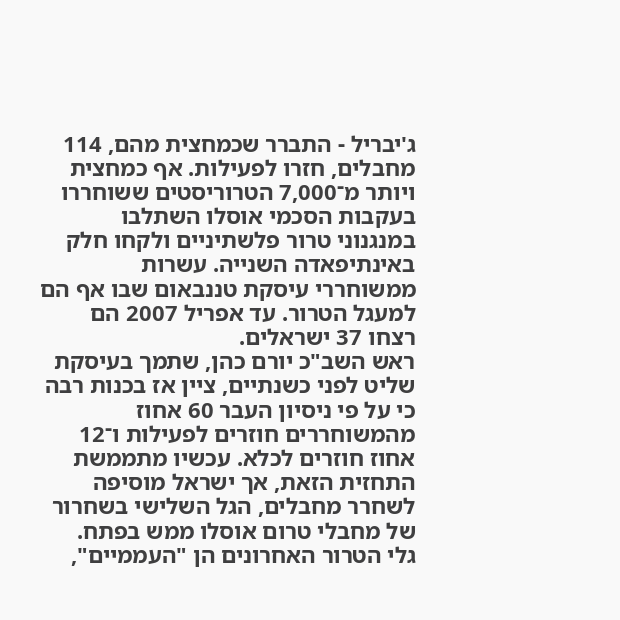ג'יבריל - התברר שכמחצית מהם, 114 מחבלים, חזרו לפעילות. אף כמחצית ויותר מ־7,000 הטרוריסטים ששוחררו בעקבות הסכמי אוסלו השתלבו במנגנוני טרור פלשתיניים ולקחו חלק באינתיפאדה השנייה. עשרות ממשוחררי עיסקת טננבאום שבו אף הם למעגל הטרור. עד אפריל 2007 הם רצחו 37 ישראלים.
ראש השב"כ יורם כהן, שתמך בעיסקת שליט לפני כשנתיים, ציין אז בכנות רבה כי על פי ניסיון העבר 60 אחוז מהמשוחררים חוזרים לפעילות ו־12 אחוז חוזרים לכלא. עכשיו מתממשת התחזית הזאת, אך ישראל מוסיפה לשחרר מחבלים, הגל השלישי בשחרור של מחבלי טרום אוסלו ממש בפתח.
גלי הטרור האחרונים הן "העממיים",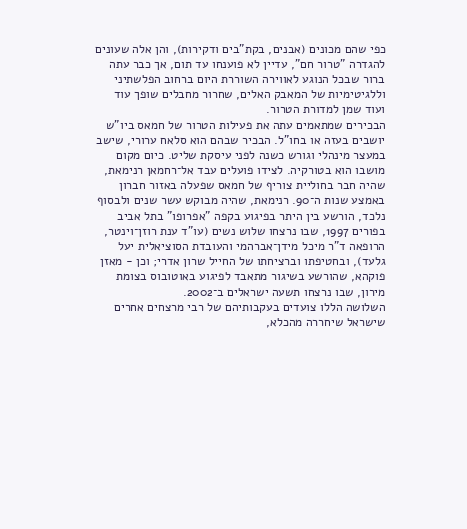כפי שהם מכונים (אבנים, בקת"בים ודקירות), והן אלה שעונים להגדרה "טרור חם", עדיין לא פוענחו עד תום, אך כבר עתה ברור שבכל הנוגע לאווירה השוררת היום ברחוב הפלשתיני וללגיטימיות של המאבק האלים, שחרור מחבלים שופך עוד ועוד שמן למדורת הטרור.
הבכירים שמתאמים עתה את פעילות הטרור של חמאס ביו"ש יושבים בעזה או בחו"ל. הבכיר שבהם הוא סלאח ערורי, שישב במעצר מינהלי וגורש כשנה לפני עיסקת שליט. כיום מקום מושבו הוא בטורקיה. לצידו פועלים עבד אל־רחמאן רנימאת, שהיה חבר בחוליית צוריף של חמאס שפעלה באזור חברון באמצע שנות ה־90. רנימאת, שהיה מבוקש עשר שנים ולבסוף נלכד, הורשע בין היתר בפיגוע בקפה "אפרופו" בתל אביב בפורים 1997, שבו נרצחו שלוש נשים (עו"ד ענת רוזן־וינטר, הרופאה ד"ר מיכל מידן־אברהמי והעובדת הסוציאלית יעל גלעד), ובחטיפתו וברציחתו של החייל שרון אדרי; וכן - מאזן פוקהא, שהורשע בשיגור מתאבד לפיגוע באוטובוס בצומת מירון, שבו נרצחו תשעה ישראלים ב־2002.
השלושה הללו צועדים בעקבותיהם של רבי מרצחים אחרים שישראל שיחררה מהכלא,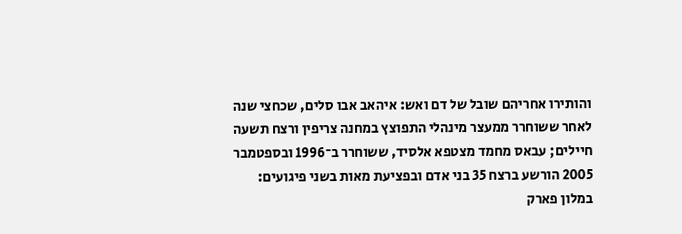והותירו אחריהם שובל של דם ואש: איהאב אבו סלים, שכחצי שנה לאחר ששוחרר ממעצר מינהלי התפוצץ במחנה צריפין ורצח תשעה חיילים; עבאס מחמד מצטפא אלסיד, ששוחרר ב־1996 ובספטמבר 2005 הורשע ברצח 35 בני אדם ובפציעת מאות בשני פיגועים: במלון פארק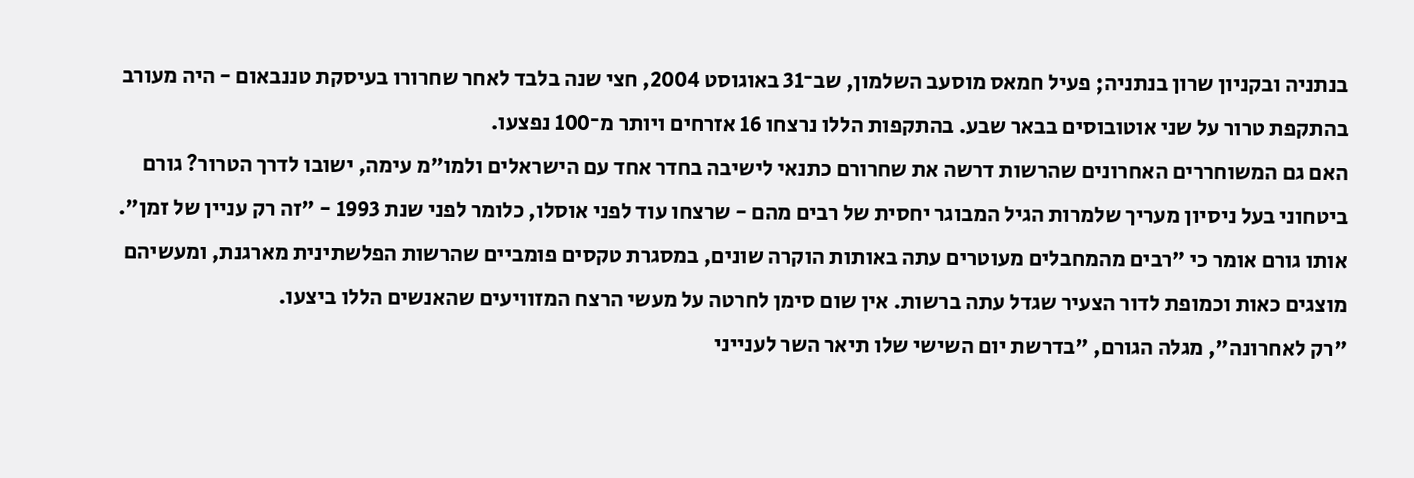בנתניה ובקניון שרון בנתניה; פעיל חמאס מוסעב השלמון, שב־31 באוגוסט 2004, חצי שנה בלבד לאחר שחרורו בעיסקת טננבאום - היה מעורב בהתקפת טרור על שני אוטובוסים בבאר שבע. בהתקפות הללו נרצחו 16 אזרחים ויותר מ־100 נפצעו.
האם גם המשוחררים האחרונים שהרשות דרשה את שחרורם כתנאי לישיבה בחדר אחד עם הישראלים ולמו"מ עימה, ישובו לדרך הטרור? גורם ביטחוני בעל ניסיון מעריך שלמרות הגיל המבוגר יחסית של רבים מהם - שרצחו עוד לפני אוסלו, כלומר לפני שנת 1993 - "זה רק עניין של זמן". אותו גורם אומר כי "רבים מהמחבלים מעוטרים עתה באותות הוקרה שונים, במסגרת טקסים פומביים שהרשות הפלשתינית מארגנת, ומעשיהם מוצגים כאות וכמופת לדור הצעיר שגדל עתה ברשות. אין שום סימן לחרטה על מעשי הרצח המזוויעים שהאנשים הללו ביצעו.
"רק לאחרונה", מגלה הגורם, "בדרשת יום השישי שלו תיאר השר לענייני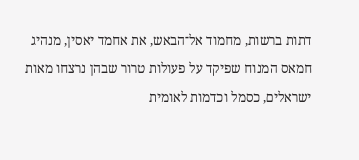דתות ברשות, מחמוד אל־הבאש, את אחמד יאסין, מנהיג חמאס המנוח שפיקד על פעולות טרור שבהן נרצחו מאות ישראלים, כסמל וכדמות לאומית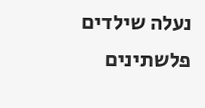נעלה שילדים פלשתינים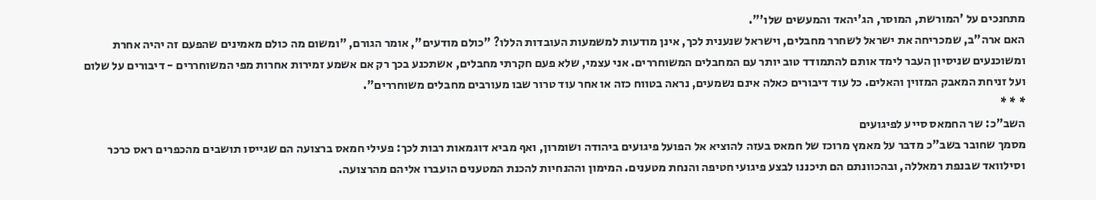מתחנכים על 'המורשת, המוסר, הג'יהאד והמעשים שלו'".
האם ארה"ב, שמכריחה את ישראל לשחרר מחבלים, וישראל שנענית לכך, אינן מודעות למשמעות העובדות הללו? "כולם מודעים", אומר הגורם, "ומשום מה כולם מאמינים שהפעם זה יהיה אחרת ומשוכנעים שניסיון העבר לימד אותם להתמודד טוב יותר עם המחבלים המשוחררים. אני עצמי, שלא פעם חקרתי מחבלים, אשתכנע בכך רק אם אשמע זמירות אחרות מפי המשוחררים - דיבורים על שלום ועל זניחת המאבק המזוין והאלים. כל עוד דיבורים כאלה אינם נשמעים, נראה בטווח כזה או אחר עוד טרור שבו מעורבים מחבלים משוחררים".
* * *
השב"כ: שר החמאס סייע לפיגועים
מסמך שחובר בשב"כ מדבר על מאמץ מרוכז של חמאס בעזה להוציא אל הפועל פיגועים ביהודה ושומרון, ואף מביא דוגמאות רבות לכך: פעילי חמאס ברצועה הם שגייסו תושבים מהכפרים ראס כרכר וסילוואד שבנפת רמאללה, ובהכוונתם הם תיכננו לבצע פיגועי חטיפה והנחת מטענים. המימון וההנחיות להכנת המטענים הועברו אליהם מהרצועה.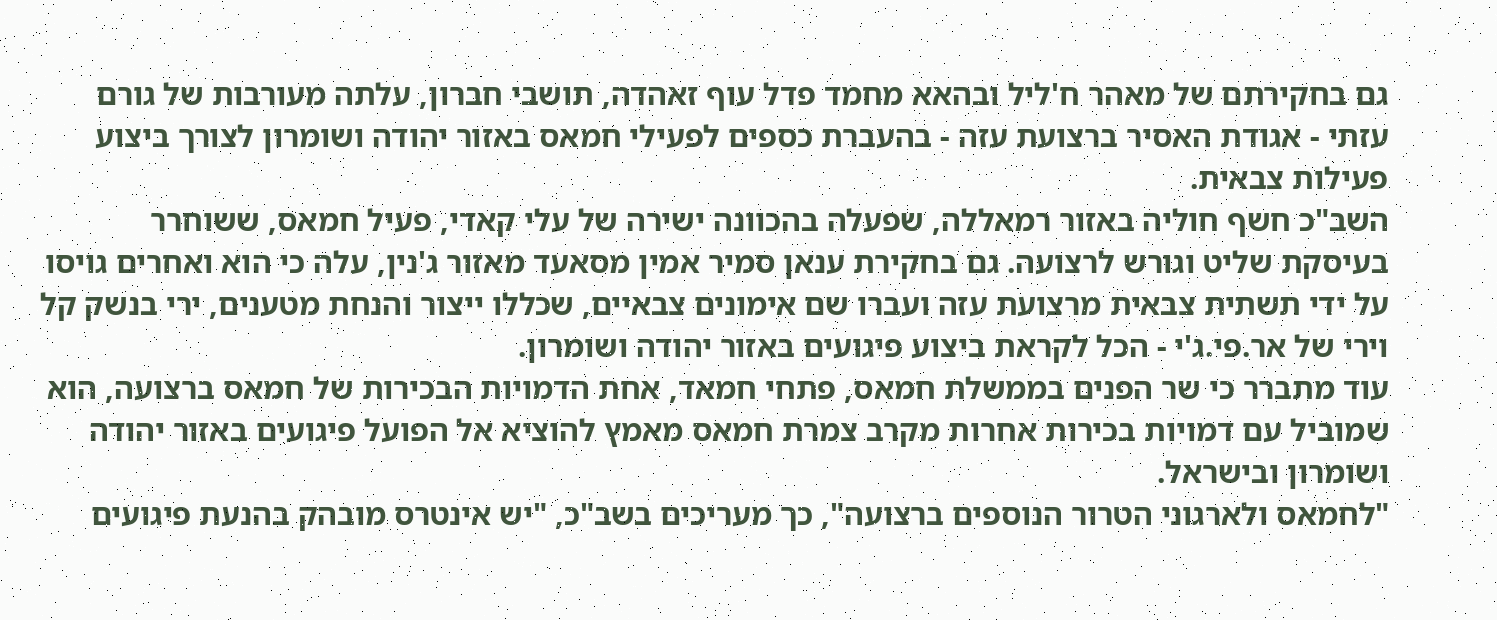גם בחקירתם של מאהר ח'ליל ובהאא מחמד פדל עוף זאהדה, תושבי חברון, עלתה מעורבות של גורם עזתי - אגודת האסיר ברצועת עזה - בהעברת כספים לפעילי חמאס באזור יהודה ושומרון לצורך ביצוע פעילות צבאית.
השב"כ חשף חוליה באזור רמאללה, שפעלה בהכוונה ישירה של עלי קאדי, פעיל חמאס, ששוחרר בעיסקת שליט וגורש לרצועה. גם בחקירת ענאן סמיר אמין מסאעד מאזור ג'נין, עלה כי הוא ואחרים גויסו על ידי תשתית צבאית מרצועת עזה ועברו שם אימונים צבאיים, שכללו ייצור והנחת מטענים, ירי בנשק קל וירי של אר.פי.ג'י - הכל לקראת ביצוע פיגועים באזור יהודה ושומרון.
עוד מתברר כי שר הפנים בממשלת חמאס, פתחי חמאד, אחת הדמויות הבכירות של חמאס ברצועה, הוא שמוביל עם דמויות בכירות אחרות מקרב צמרת חמאס מאמץ להוציא אל הפועל פיגועים באזור יהודה ושומרון ובישראל.
"לחמאס ולארגוני הטרור הנוספים ברצועה", כך מעריכים בשב"כ, "יש אינטרס מובהק בהנעת פיגועים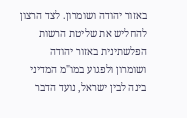באזור יהודה ושומרון. לצד הרצון להחליש את שליטת הרשות הפלשתינית באזור יהודה ושומרון ולפגוע במו"מ המדיני בינה לבין ישראל, נועד הדבר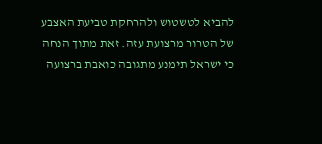להביא לטשטוש ולהרחקת טביעת האצבע של הטרור מרצועת עזה. זאת מתוך הנחה כי ישראל תימנע מתגובה כואבת ברצועה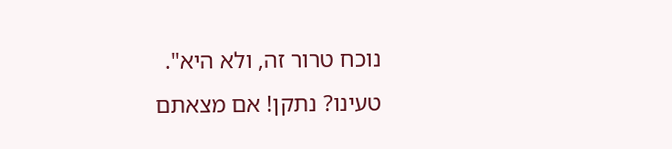נוכח טרור זה, ולא היא".
טעינו? נתקן! אם מצאתם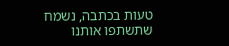טעות בכתבה, נשמח שתשתפו אותנו